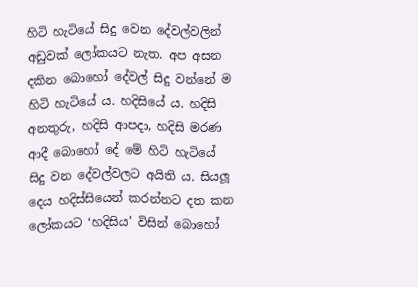හිටි හැටියේ සිදු වෙන දේවල්වලින් අඩුවක් ලෝකයට නැත. අප අසන දකින බොහෝ දේවල් සිදු වන්නේ ම හිටි හැටියේ ය. හදිසියේ ය. හදිසි අනතුරු, හදිසි ආපදා, හදිසි මරණ ආදී බොහෝ දේ මේ හිටි හැටියේ සිදු වන දේවල්වලට අයිති ය. සියලූ දෙය හදිස්සියෙන් කරන්නට දත කන ලෝකයට ‘හදිසිය’ විසින් බොහෝ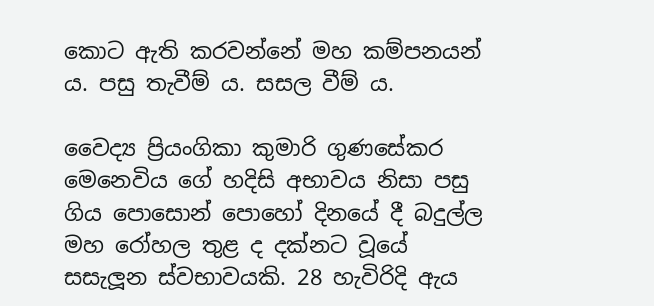කොට ඇති කරවන්නේ මහ කම්පනයන් ය. පසු තැවීම් ය. සසල වීම් ය.

වෛද්‍ය ප්‍රියංගිකා කුමාරි ගුණසේකර මෙනෙවිය ගේ හදිසි අභාවය නිසා පසු ගිය පොසොන් පොහෝ දිනයේ දී බදුල්ල මහ රෝහල තුළ ද දක්නට වූයේ සසැලූන ස්වභාවයකි. 28 හැවිරිදි ඇය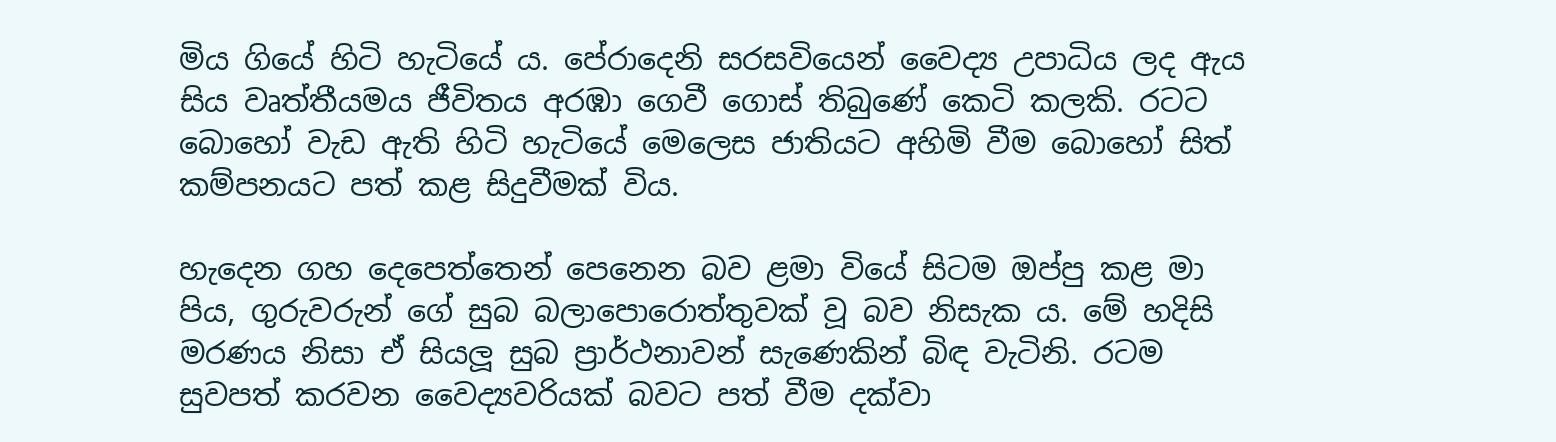මිය ගියේ හිටි හැටියේ ය. පේරාදෙනි සරසවියෙන් වෛද්‍ය උපාධිය ලද ඇය සිය වෘත්තීයමය ජීවිතය අරඹා ගෙවී ගොස් තිබුණේ කෙටි කලකි. රටට බොහෝ වැඩ ඇති හිටි හැටියේ මෙලෙස ජාතියට අහිමි වීම බොහෝ සිත් කම්පනයට පත් කළ සිදුවීමක් විය.

හැදෙන ගහ දෙපෙත්තෙන් පෙනෙන බව ළමා වියේ සිටම ඔප්පු කළ මා පිය, ගුරුවරුන් ගේ සුබ බලාපොරොත්තුවක් වූ බව නිසැක ය. මේ හදිසි මරණය නිසා ඒ සියලූ සුබ ප්‍රාර්ථනාවන් සැණෙකින් බිඳ වැටිනි. රටම සුවපත් කරවන වෛද්‍යවරියක් බවට පත් වීම දක්වා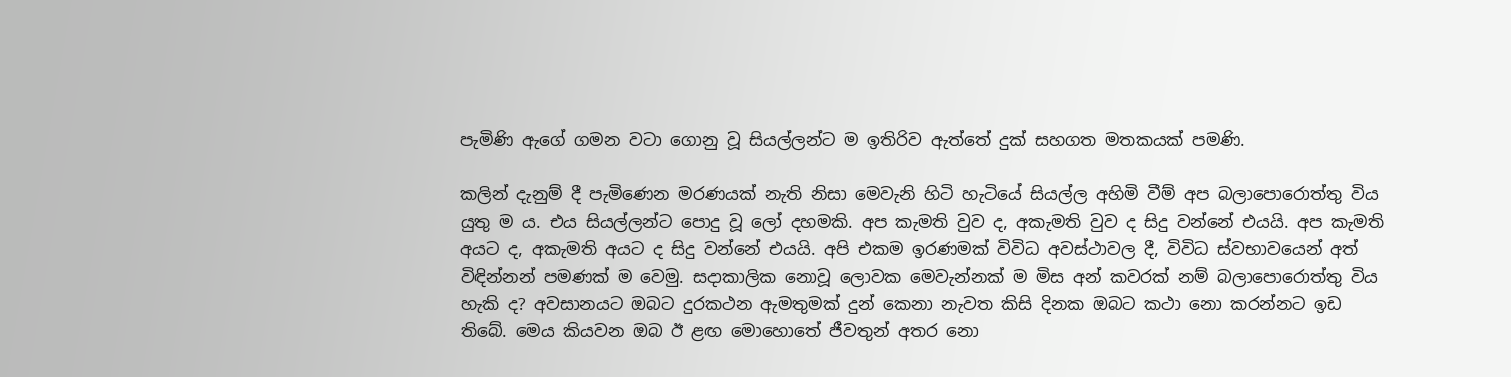පැමිණි ඇගේ ගමන වටා ගොනු වූ සියල්ලන්ට ම ඉතිරිව ඇත්තේ දුක් සහගත මතකයක් පමණි.

කලින් දැනුම් දී පැමිණෙන මරණයක් නැති නිසා මෙවැනි හිටි හැටියේ සියල්ල අහිමි වීම් අප බලාපොරොත්තු විය යුතු ම ය. එය සියල්ලන්ට පොදු වූ ලෝ දහමකි. අප කැමති වුව ද, අකැමති වුව ද සිදු වන්නේ එයයි. අප කැමති අයට ද, අකැමති අයට ද සිදු වන්නේ එයයි. අපි එකම ඉරණමක් විවිධ අවස්ථාවල දී, විවිධ ස්වභාවයෙන් අත් විඳින්නන් පමණක් ම වෙමු. සදාකාලික නොවූ ලොවක මෙවැන්නක් ම මිස අන් කවරක් නම් බලාපොරොත්තු විය හැකි ද? අවසානයට ඔබට දුරකථන ඇමතුමක් දුන් කෙනා නැවත කිසි දිනක ඔබට කථා නො කරන්නට ඉඩ තිබේ. මෙය කියවන ඔබ ඊ ළඟ මොහොතේ ජීවතුන් අතර නො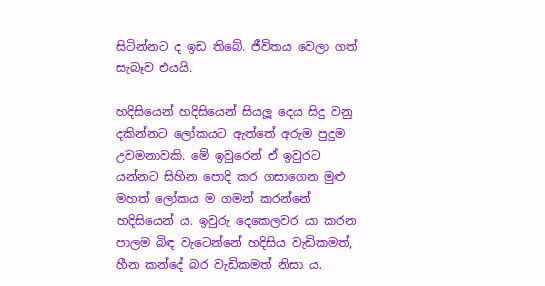සිටින්නට ද ඉඩ තිබේ. ජීවිතය වෙලා ගත් සැබෑව එයයි.

හදිසියෙන් හදිසියෙන් සියලූ දෙය සිදු වනු දකින්නට ලෝකයට ඇත්තේ අරුම පුදුම උවමනාවකි. මේ ඉවුරෙන් ඒ ඉවුරට යන්නට සිහින පොදි කර ගසාගෙන මුළු මහත් ලෝකය ම ගමන් කරන්නේ හදිසියෙන් ය. ඉවුරු දෙකෙලවර යා කරන පාලම බිඳ වැටෙන්නේ හදිසිය වැඩිකමත්, හීන කන්දේ බර වැඩිකමත් නිසා ය.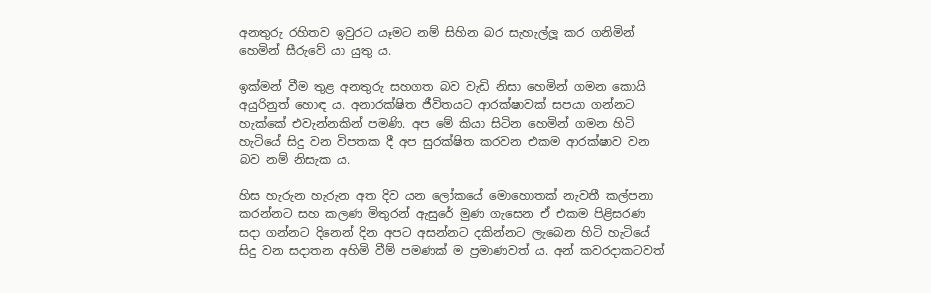අනතුරු රහිතව ඉවුරට යෑමට නම් සිහින බර සැහැල්ලූ කර ගනිමින් හෙමින් සීරුවේ යා යුතු ය.

ඉක්මන් වීම තුළ අනතුරු සහගත බව වැඩි නිසා හෙමින් ගමන කොයි අයුරිනුත් හොඳ ය. අනාරක්ෂිත ජීවිතයට ආරක්ෂාවක් සපයා ගන්නට හැක්කේ එවැන්නකින් පමණි. අප මේ කියා සිටින හෙමින් ගමන හිටි හැටියේ සිදු වන විපතක දී අප සුරක්ෂිත කරවන එකම ආරක්ෂාව වන බව නම් නිසැක ය.

හිස හැරුන හැරුන අත දිව යන ලෝකයේ මොහොතක් නැවතී කල්පනා කරන්නට සහ කලණ මිතුරන් ඇසුරේ මුණ ගැසෙන ඒ එකම පිළිසරණ සදා ගන්නට දිනෙන් දින අපට අසන්නට දකින්නට ලැබෙන හිටි හැටියේ සිදු වන සදාතන අහිමි වීම් පමණක් ම ප්‍රමාණවත් ය. අන් කවරදාකටවත්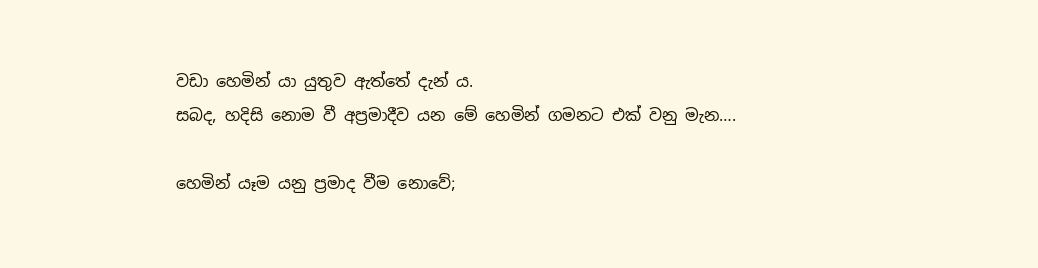වඩා හෙමින් යා යුතුව ඇත්තේ දැන් ය.
සබද, හදිසි නොම වී අප්‍රමාදීව යන මේ හෙමින් ගමනට එක් වනු මැන….

හෙමින් යෑම යනු ප්‍රමාද වීම නොවේ;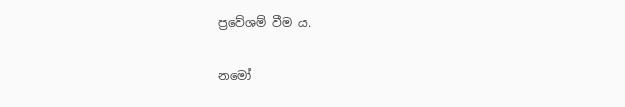ප්‍රවේශම් වීම ය.

නමෝ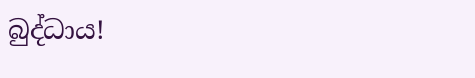බුද්ධාය!